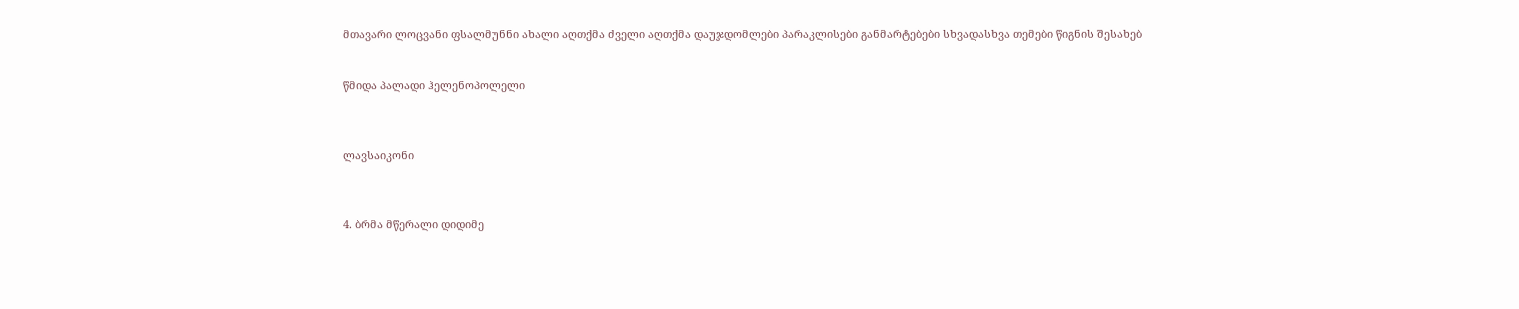მთავარი ლოცვანი ფსალმუნნი ახალი აღთქმა ძველი აღთქმა დაუჯდომლები პარაკლისები განმარტებები სხვადასხვა თემები წიგნის შესახებ


წმიდა პალადი ჰელენოპოლელი



ლავსაიკონი



4. ბრმა მწერალი დიდიმე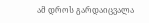ამ დროს გარდაიცვალა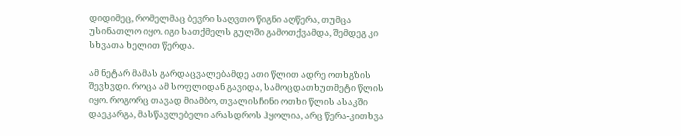დიდიმეც, რომელმაც ბევრი საღვთო წიგნი აღწერა, თუმცა უსინათლო იყო. იგი სათქმელს გულში გამოთქვამდა, შემდეგ კი სხვათა ხელით წერდა.

ამ ნეტარ მამას გარდაცვალებამდე ათი წლით ადრე ოთხგზის შევხვდი. როცა ამ სოფლიდან გავიდა, სამოცდათხუთმეტი წლის იყო. როგორც თავად მიამბო, თვალისჩინი ოთხი წლის ასაკში დაეკარგა, მასწავლებელი არასდროს ჰყოლია, არც წერა-კითხვა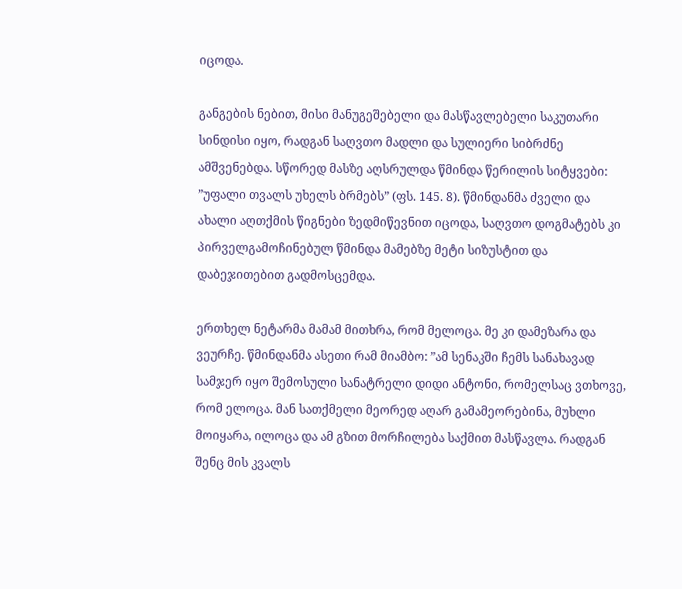იცოდა.

განგების ნებით, მისი მანუგეშებელი და მასწავლებელი საკუთარი სინდისი იყო, რადგან საღვთო მადლი და სულიერი სიბრძნე
ამშვენებდა. სწორედ მასზე აღსრულდა წმინდა წერილის სიტყვები: ”უფალი თვალს უხელს ბრმებს” (ფს. 145. 8). წმინდანმა ძველი და ახალი აღთქმის წიგნები ზედმიწევნით იცოდა, საღვთო დოგმატებს კი პირველგამოჩინებულ წმინდა მამებზე მეტი სიზუსტით და დაბეჯითებით გადმოსცემდა.

ერთხელ ნეტარმა მამამ მითხრა, რომ მელოცა. მე კი დამეზარა და ვეურჩე. წმინდანმა ასეთი რამ მიამბო: ”ამ სენაკში ჩემს სანახავად სამჯერ იყო შემოსული სანატრელი დიდი ანტონი, რომელსაც ვთხოვე, რომ ელოცა. მან სათქმელი მეორედ აღარ გამამეორებინა, მუხლი მოიყარა, ილოცა და ამ გზით მორჩილება საქმით მასწავლა. რადგან შენც მის კვალს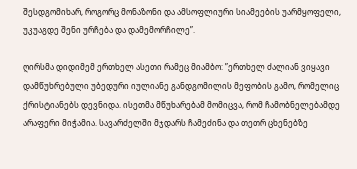შესდგომიხარ, როგორც მონაზონი და ამსოფლიური სიამეების უარმყოფელი, უკუაგდე შენი ურჩება და დამემორჩილე”.

ღირსმა დიდიმემ ერთხელ ასეთი რამეც მიამბო: ”ერთხელ ძალიან ვიყავი დამწუხრებული უბედური იულიანე განდგომილის მეფობის გამო, რომელიც ქრისტიანებს დევნიდა. ისეთმა მწუხარებამ მომიცვა, რომ ჩამობნელებამდე არაფერი მიჭამია. სავარძელში მჯდარს ჩამეძინა და თეთრ ცხენებზე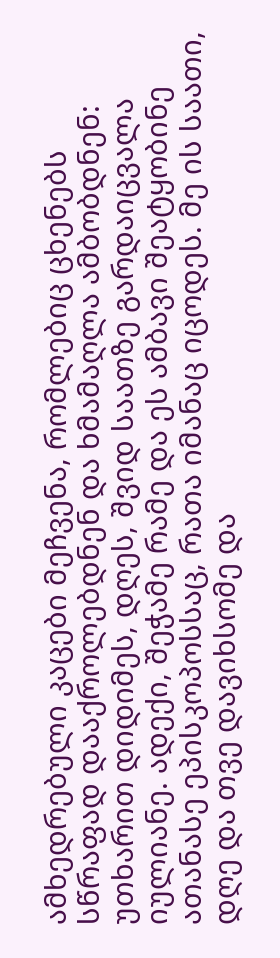ამხედრებული კაცები მეჩვენა, რომლებიც ცხენებს სწრაფად დააქროლებდნენ და ხმამაღლა ამბობდნენ: უთხარით დიდიმეს, დღეს, შვიდ საათზე გარდაიცვალა იულიანე. ადექი, შეჭამე რამე და ეს ამბავი შეატყობინე ათანასე ეპისკოპოსსაც, რათა იმანაც იცოდეს. მე ის საათი, დღე და თვე დავიხსომე და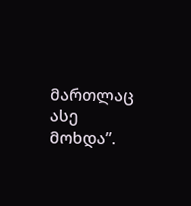მართლაც ასე მოხდა”.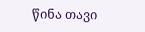წინა თავი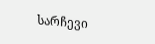სარჩევი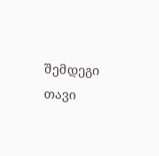შემდეგი თავი